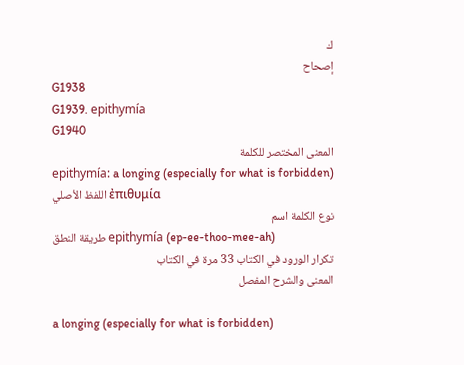ك
إصحاح
G1938
G1939. epithymía
G1940
المعنى المختصر للكلمة
epithymía: a longing (especially for what is forbidden)
اللفظ الأصلي ἐπιθυμία
نوع الكلمة اسم
طريقة النطق epithymía (ep-ee-thoo-mee-ah)
تكرار الورود في الكتاب 33 مرة في الكتاب
المعنى والشرح المفصل

a longing (especially for what is forbidden)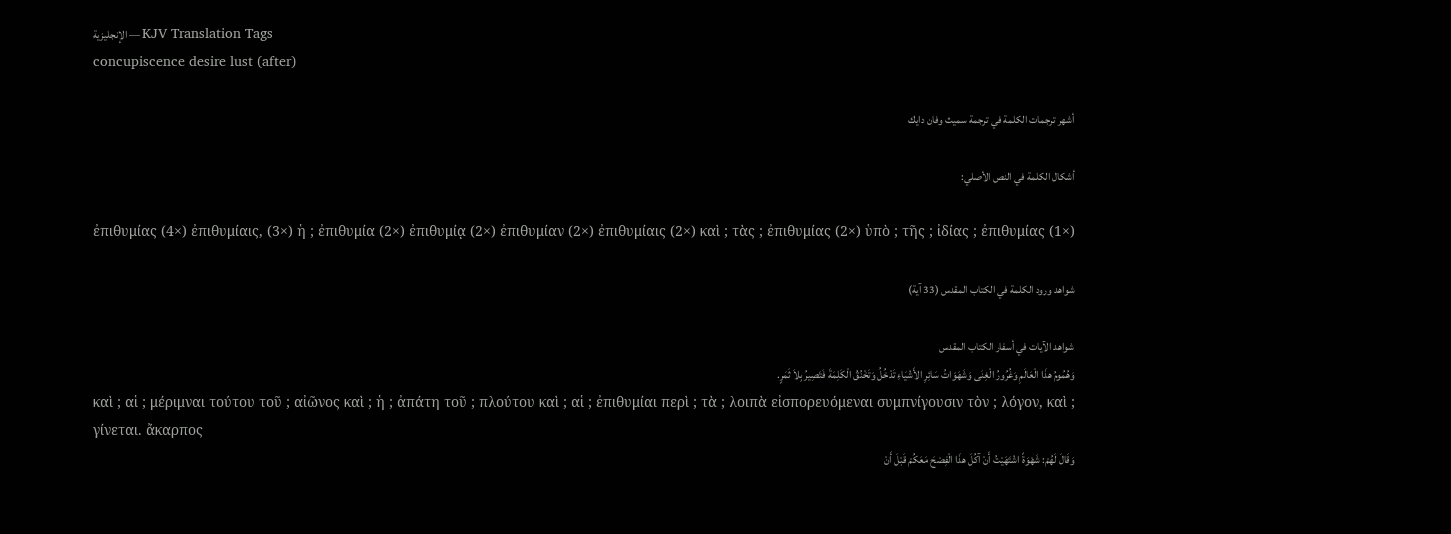الإنجليزية — KJV Translation Tags
concupiscence desire lust (after)

أشهر ترجمات الكلمة في ترجمة سميث وفان دايك

أشكال الكلمة في النص الأصلي:

ἐπιθυμίας (4×) ἐπιθυμίαις, (3×) ἡ ; ἐπιθυμία (2×) ἐπιθυμίᾳ (2×) ἐπιθυμίαν (2×) ἐπιθυμίαις (2×) καὶ ; τὰς ; ἐπιθυμίας (2×) ὑπὸ ; τῆς ; ἰδίας ; ἐπιθυμίας (1×)

شواهد ورود الكلمة في الكتاب المقدس (33 آية)

شواهد الآيات في أسفار الكتاب المقدس
وَهُمُومُ هذَا الْعَالَمِ وَغُرُورُ الْغِنَى وَشَهَوَاتُ سَائِرِ الأَشْيَاءِ تَدْخُلُ وَتَخْنُقُ الْكَلِمَةَ فَتَصِيرُ بِلاَ ثَمَرٍ.
καὶ ; αἱ ; μέριμναι τούτου τοῦ ; αἰῶνος καὶ ; ἡ ; ἀπάτη τοῦ ; πλούτου καὶ ; αἱ ; ἐπιθυμίαι περὶ ; τὰ ; λοιπὰ εἰσπορευόμεναι συμπνίγουσιν τὸν ; λόγον, καὶ ; γίνεται. ἄκαρπος
وَقَالَ لَهُمْ: شَهْوَةً اشْتَهَيْتُ أَنْ آكُلَ هذَا الْفِصْحَ مَعَكُمْ قَبْلَ أَنْ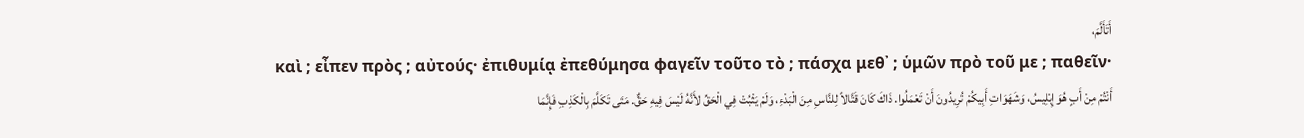أَتَأَلَّمَ،
καὶ ; εἶπεν πρὸς ; αὐτούς· ἐπιθυμίᾳ ἐπεθύμησα φαγεῖν τοῦτο τὸ ; πάσχα μεθ᾽ ; ὑμῶν πρὸ τοῦ με ; παθεῖν·
أَنْتُمْ مِنْ أَبٍ هُوَ إِبْلِيسُ، وَشَهَوَاتِ أَبِيكُمْ تُرِيدُونَ أَنْ تَعْمَلُوا. ذَاكَ كَانَ قَتَّالاً لِلنَّاسِ مِنَ الْبَدْءِ، وَلَمْ يَثْبُتْ فِي الْحَقِّ لأَنَّهُ لَيْسَ فِيهِ حَقٌّ. مَتَى تَكَلَّمَ بِالْكَذِبِ فَإِنَّمَا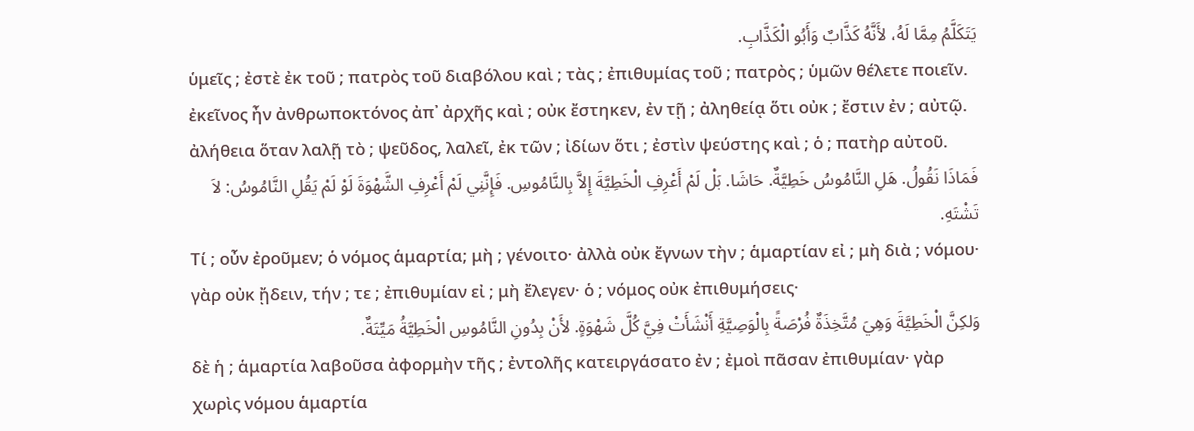يَتَكَلَّمُ مِمَّا لَهُ، لأَنَّهُ كَذَّابٌ وَأَبُو الْكَذَّابِ.
ὑμεῖς ; ἐστὲ ἐκ τοῦ ; πατρὸς τοῦ διαβόλου καὶ ; τὰς ; ἐπιθυμίας τοῦ ; πατρὸς ; ὑμῶν θέλετε ποιεῖν. ἐκεῖνος ἦν ἀνθρωποκτόνος ἀπ᾽ ἀρχῆς καὶ ; οὐκ ἔστηκεν, ἐν τῇ ; ἀληθείᾳ ὅτι οὐκ ; ἔστιν ἐν ; αὐτῷ. ἀλήθεια ὅταν λαλῇ τὸ ; ψεῦδος, λαλεῖ, ἐκ τῶν ; ἰδίων ὅτι ; ἐστὶν ψεύστης καὶ ; ὁ ; πατὴρ αὐτοῦ.
فَمَاذَا نَقُولُ. هَلِ النَّامُوسُ خَطِيَّةٌ. حَاشَا. بَلْ لَمْ أَعْرِفِ الْخَطِيَّةَ إِلاَّ بِالنَّامُوسِ. فَإِنَّنِي لَمْ أَعْرِفِ الشَّهْوَةَ لَوْ لَمْ يَقُلِ النَّامُوسُ: لاَ تَشْتَهِ.
Τί ; οὖν ἐροῦμεν; ὁ νόμος ἁμαρτία; μὴ ; γένοιτο· ἀλλὰ οὐκ ἔγνων τὴν ; ἁμαρτίαν εἰ ; μὴ διὰ ; νόμου· γὰρ οὐκ ᾔδειν, τήν ; τε ; ἐπιθυμίαν εἰ ; μὴ ἔλεγεν· ὁ ; νόμος οὐκ ἐπιθυμήσεις·
وَلكِنَّ الْخَطِيَّةَ وَهِيَ مُتَّخِذَةٌ فُرْصَةً بِالْوَصِيَّةِ أَنْشَأَتْ فِيَّ كُلَّ شَهْوَةٍ. لأَنْ بِدُونِ النَّامُوسِ الْخَطِيَّةُ مَيِّتَةٌ.
δὲ ἡ ; ἁμαρτία λαβοῦσα ἀφορμὴν τῆς ; ἐντολῆς κατειργάσατο ἐν ; ἐμοὶ πᾶσαν ἐπιθυμίαν· γὰρ χωρὶς νόμου ἁμαρτία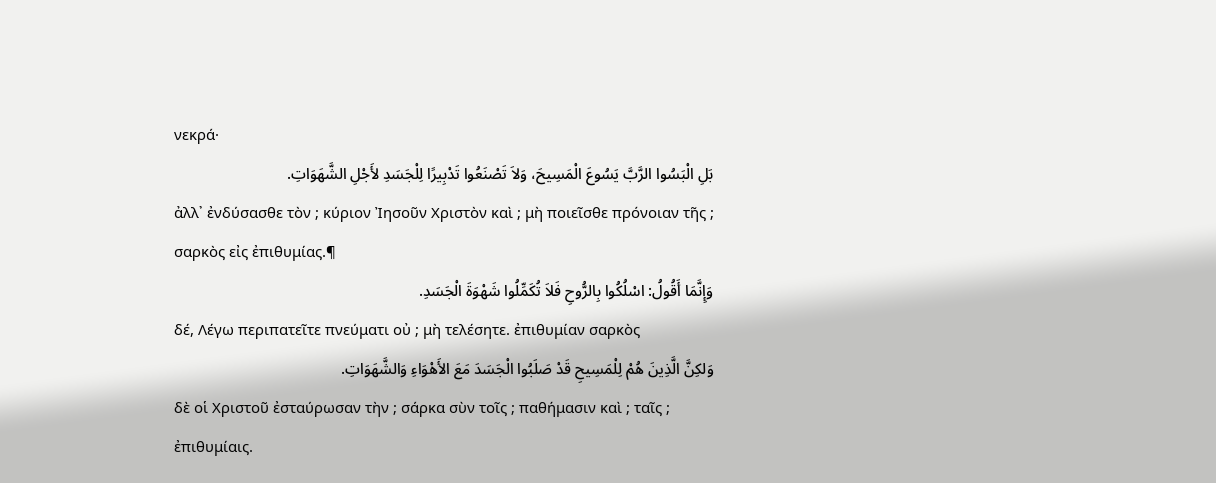νεκρά·
بَلِ الْبَسُوا الرَّبَّ يَسُوعَ الْمَسِيحَ، وَلاَ تَصْنَعُوا تَدْبِيرًا لِلْجَسَدِ لأَجْلِ الشَّهَوَاتِ.
ἀλλ᾽ ἐνδύσασθε τὸν ; κύριον Ἰησοῦν Χριστὸν καὶ ; μὴ ποιεῖσθε πρόνοιαν τῆς ; σαρκὸς εἰς ἐπιθυμίας.¶
وَإِنَّمَا أَقُولُ: اسْلُكُوا بِالرُّوحِ فَلاَ تُكَمِّلُوا شَهْوَةَ الْجَسَدِ.
δέ, Λέγω περιπατεῖτε πνεύματι οὐ ; μὴ τελέσητε. ἐπιθυμίαν σαρκὸς
وَلكِنَّ الَّذِينَ هُمْ لِلْمَسِيحِ قَدْ صَلَبُوا الْجَسَدَ مَعَ الأَهْوَاءِ وَالشَّهَوَاتِ.
δὲ οἱ Χριστοῦ ἐσταύρωσαν τὴν ; σάρκα σὺν τοῖς ; παθήμασιν καὶ ; ταῖς ; ἐπιθυμίαις.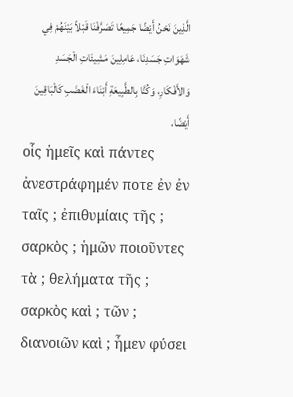الَّذِينَ نَحْنُ أَيْضًا جَمِيعًا تَصَرَّفْنَا قَبْلاً بَيْنَهُمْ فِي شَهَوَاتِ جَسَدِنَا، عَامِلِينَ مَشِيئَاتِ الْجَسَدِ وَالأَفْكَارِ، وَكُنَّا بِالطَّبِيعَةِ أَبْنَاءَ الْغَضَبِ كَالْبَاقِينَ أَيْضًا،
οἷς ἡμεῖς καὶ πάντες ἀνεστράφημέν ποτε ἐν ἐν ταῖς ; ἐπιθυμίαις τῆς ; σαρκὸς ; ἡμῶν ποιοῦντες τὰ ; θελήματα τῆς ; σαρκὸς καὶ ; τῶν ; διανοιῶν καὶ ; ἦμεν φύσει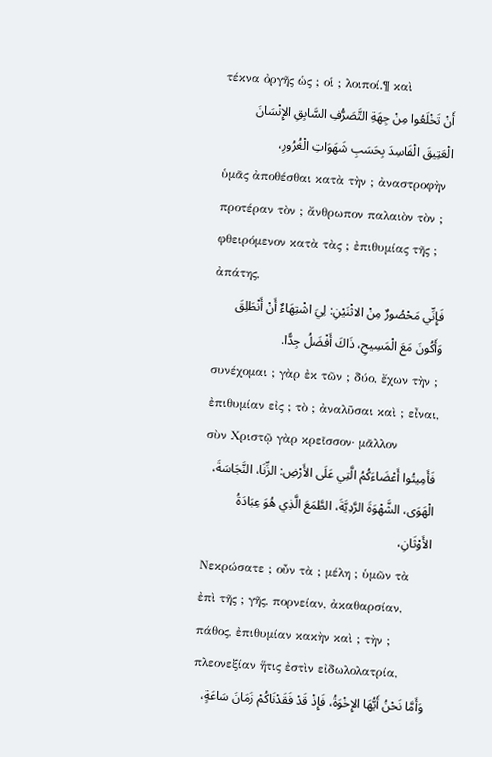τέκνα ὀργῆς ὡς ; οἱ ; λοιποί.¶ καὶ
أَنْ تَخْلَعُوا مِنْ جِهَةِ التَّصَرُّفِ السَّابِقِ الإِنْسَانَ الْعَتِيقَ الْفَاسِدَ بِحَسَبِ شَهَوَاتِ الْغُرُورِ،
ὑμᾶς ἀποθέσθαι κατὰ τὴν ; ἀναστροφὴν προτέραν τὸν ; ἄνθρωπον παλαιὸν τὸν ; φθειρόμενον κατὰ τὰς ; ἐπιθυμίας τῆς ; ἀπάτης,
فَإِنِّي مَحْصُورٌ مِنْ الاثْنَيْنِ: لِيَ اشْتِهَاءٌ أَنْ أَنْطَلِقَ وَأَكُونَ مَعَ الْمَسِيحِ، ذَاكَ أَفْضَلُ جِدًّا.
συνέχομαι ; γὰρ ἐκ τῶν ; δύο, ἔχων τὴν ; ἐπιθυμίαν εἰς ; τὸ ; ἀναλῦσαι καὶ ; εἶναι, σὺν Χριστῷ γὰρ κρεῖσσον· μᾶλλον
فَأَمِيتُوا أَعْضَاءَكُمُ الَّتِي عَلَى الأَرْضِ: الزِّنَا، النَّجَاسَةَ، الْهَوَى، الشَّهْوَةَ الرَّدِيَّةَ، الطَّمَعَ الَّذِي هُوَ عِبَادَةُ الأَوْثَانِ،
Νεκρώσατε ; οὖν τὰ ; μέλη ; ὑμῶν τὰ ἐπὶ τῆς ; γῆς, πορνείαν, ἀκαθαρσίαν, πάθος, ἐπιθυμίαν κακὴν καὶ ; τὴν ; πλεονεξίαν ἥτις ἐστὶν εἰδωλολατρία,
وَأَمَّا نَحْنُ أَيُّهَا الإِخْوَةُ، فَإِذْ قَدْ فَقَدْنَاكُمْ زَمَانَ سَاعَةٍ،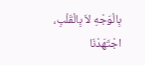بِالْوَجْهِ لاَ بِالْقَلْبِ، اجْتَهَدْنَا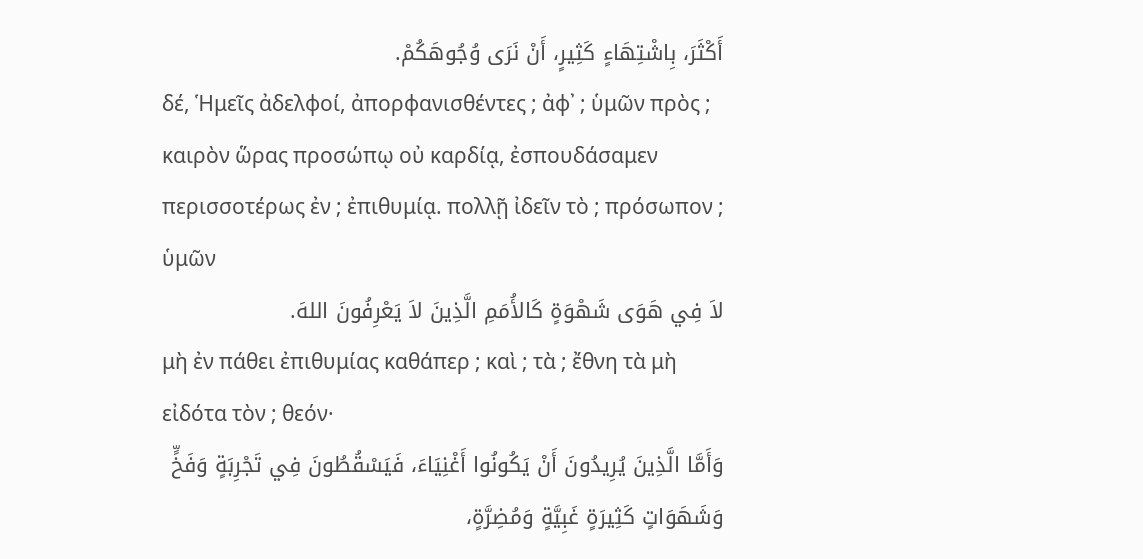أَكْثَرَ، بِاشْتِهَاءٍ كَثِيرٍ، أَنْ نَرَى وُجُوهَكُمْ.
δέ, Ἡμεῖς ἀδελφοί, ἀπορφανισθέντες ; ἀφ᾽ ; ὑμῶν πρὸς ; καιρὸν ὥρας προσώπῳ οὐ καρδίᾳ, ἐσπουδάσαμεν περισσοτέρως ἐν ; ἐπιθυμίᾳ. πολλῇ ἰδεῖν τὸ ; πρόσωπον ; ὑμῶν
لاَ فِي هَوَى شَهْوَةٍ كَالأُمَمِ الَّذِينَ لاَ يَعْرِفُونَ اللهَ.
μὴ ἐν πάθει ἐπιθυμίας καθάπερ ; καὶ ; τὰ ; ἔθνη τὰ μὴ εἰδότα τὸν ; θεόν·
وَأَمَّا الَّذِينَ يُرِيدُونَ أَنْ يَكُونُوا أَغْنِيَاءَ، فَيَسْقُطُونَ فِي تَجْرِبَةٍ وَفَخٍّ وَشَهَوَاتٍ كَثِيرَةٍ غَبِيَّةٍ وَمُضِرَّةٍ،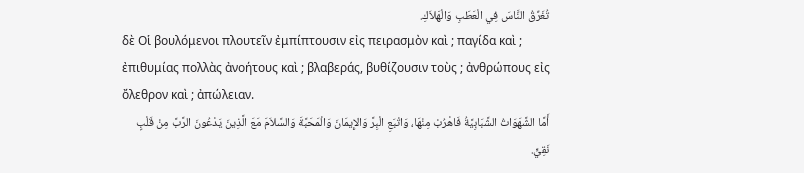تُغَرِّقُ النَّاسَ فِي الْعَطَبِ وَالْهَلاَكِ.
δὲ Οἱ βουλόμενοι πλουτεῖν ἐμπίπτουσιν εἰς πειρασμὸν καὶ ; παγίδα καὶ ; ἐπιθυμίας πολλὰς ἀνοήτους καὶ ; βλαβεράς, βυθίζουσιν τοὺς ; ἀνθρώπους εἰς ὄλεθρον καὶ ; ἀπώλειαν.
أَمَّا الشَّهَوَاتُ الشَّبَابِيَّةُ فَاهْرُبْ مِنْهَا، وَاتْبَعِ الْبِرَّ وَالإِيمَانَ وَالْمَحَبَّةَ وَالسَّلاَمَ مَعَ الَّذِينَ يَدْعُونَ الرَّبَّ مِنْ قَلْبٍ نَقِيٍّ.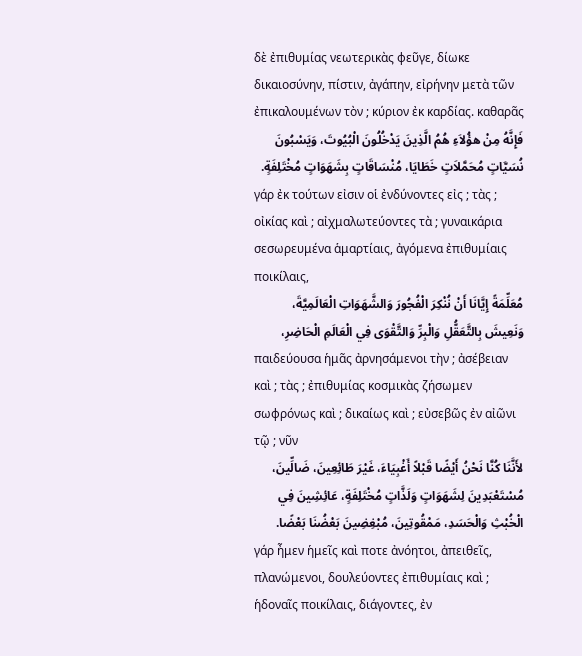δὲ ἐπιθυμίας νεωτερικὰς φεῦγε, δίωκε δικαιοσύνην, πίστιν, ἀγάπην, εἰρήνην μετὰ τῶν ἐπικαλουμένων τὸν ; κύριον ἐκ καρδίας. καθαρᾶς
فَإِنَّهُ مِنْ هؤُلاَءِ هُمُ الَّذِينَ يَدْخُلُونَ الْبُيُوتَ، وَيَسْبُونَ نُسَيَّاتٍ مُحَمَّلاَتٍ خَطَايَا، مُنْسَاقَاتٍ بِشَهَوَاتٍ مُخْتَلِفَةٍ.
γάρ ἐκ τούτων εἰσιν οἱ ἐνδύνοντες εἰς ; τὰς ; οἰκίας καὶ ; αἰχμαλωτεύοντες τὰ ; γυναικάρια σεσωρευμένα ἁμαρτίαις, ἀγόμενα ἐπιθυμίαις ποικίλαις,
مُعَلِّمَةً إِيَّانَا أَنْ نُنْكِرَ الْفُجُورَ وَالشَّهَوَاتِ الْعَالَمِيَّةَ، وَنَعِيشَ بِالتَّعَقُّلِ وَالْبِرِّ وَالتَّقْوَى فِي الْعَالَمِ الْحَاضِرِ،
παιδεύουσα ἡμᾶς ἀρνησάμενοι τὴν ; ἀσέβειαν καὶ ; τὰς ; ἐπιθυμίας κοσμικὰς ζήσωμεν σωφρόνως καὶ ; δικαίως καὶ ; εὐσεβῶς ἐν αἰῶνι τῷ ; νῦν
لأَنَّنَا كُنَّا نَحْنُ أَيْضًا قَبْلاً أَغْبِيَاءَ، غَيْرَ طَائِعِينَ، ضَالِّينَ، مُسْتَعْبَدِينَ لِشَهَوَاتٍ وَلَذَّاتٍ مُخْتَلِفَةٍ، عَائِشِينَ فِي الْخُبْثِ وَالْحَسَدِ، مَمْقُوتِينَ، مُبْغِضِينَ بَعْضُنَا بَعْضًا.
γάρ ἦμεν ἡμεῖς καὶ ποτε ἀνόητοι, ἀπειθεῖς, πλανώμενοι, δουλεύοντες ἐπιθυμίαις καὶ ; ἡδοναῖς ποικίλαις, διάγοντες, ἐν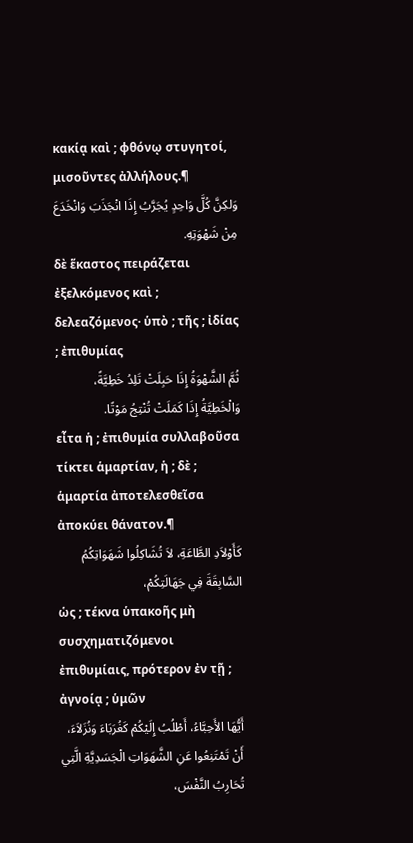κακίᾳ καὶ ; φθόνῳ στυγητοί, μισοῦντες ἀλλήλους.¶
وَلكِنَّ كُلَّ وَاحِدٍ يُجَرَّبُ إِذَا انْجَذَبَ وَانْخَدَعَ مِنْ شَهْوَتِهِ.
δὲ ἕκαστος πειράζεται ἐξελκόμενος καὶ ; δελεαζόμενος· ὑπὸ ; τῆς ; ἰδίας ; ἐπιθυμίας
ثُمَّ الشَّهْوَةُ إِذَا حَبِلَتْ تَلِدُ خَطِيَّةً، وَالْخَطِيَّةُ إِذَا كَمَلَتْ تُنْتِجُ مَوْتًا.
εἶτα ἡ ; ἐπιθυμία συλλαβοῦσα τίκτει ἁμαρτίαν, ἡ ; δὲ ; ἁμαρτία ἀποτελεσθεῖσα ἀποκύει θάνατον.¶
كَأَوْلاَدِ الطَّاعَةِ، لاَ تُشَاكِلُوا شَهَوَاتِكُمُ السَّابِقَةَ فِي جَهَالَتِكُمْ،
ὡς ; τέκνα ὑπακοῆς μὴ συσχηματιζόμενοι ἐπιθυμίαις, πρότερον ἐν τῇ ; ἀγνοίᾳ ; ὑμῶν
أَيُّهَا الأَحِبَّاءُ، أَطْلُبُ إِلَيْكُمْ كَغُرَبَاءَ وَنُزَلاَءَ، أَنْ تَمْتَنِعُوا عَنِ الشَّهَوَاتِ الْجَسَدِيَّةِ الَّتِي تُحَارِبُ النَّفْسَ،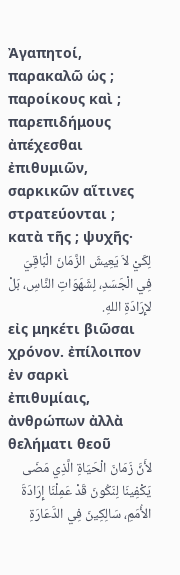Ἀγαπητοί, παρακαλῶ ὡς ; παροίκους καὶ ; παρεπιδήμους ἀπέχεσθαι ἐπιθυμιῶν, σαρκικῶν αἵτινες στρατεύονται ; κατὰ τῆς ; ψυχῆς·
لِكَيْ لاَ يَعِيشَ الزَّمَانَ الْبَاقِيَ فِي الْجَسَدِ، لِشَهَوَاتِ النَّاسِ، بَلْ لإِرَادَةِ اللهِ.
εἰς μηκέτι βιῶσαι χρόνον. ἐπίλοιπον ἐν σαρκὶ ἐπιθυμίαις, ἀνθρώπων ἀλλὰ θελήματι θεοῦ
لأَنَّ زَمَانَ الْحَيَاةِ الَّذِي مَضَى يَكْفِينَا لِنَكُونَ قَدْ عَمِلْنَا إِرَادَةَ الأُمَمِ، سَالِكِينَ فِي الدَّعَارَةِ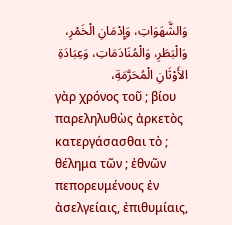وَالشَّهَوَاتِ، وَإِدْمَانِ الْخَمْرِ، وَالْبَطَرِ، وَالْمُنَادَمَاتِ، وَعِبَادَةِ الأَوْثَانِ الْمُحَرَّمَةِ،
γὰρ χρόνος τοῦ ; βίου παρεληλυθὼς ἀρκετὸς κατεργάσασθαι τὸ ; θέλημα τῶν ; ἐθνῶν πεπορευμένους ἐν ἀσελγείαις, ἐπιθυμίαις,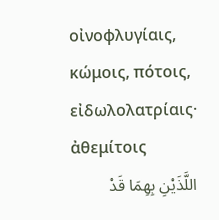οἰνοφλυγίαις, κώμοις, πότοις, εἰδωλολατρίαις· ἀθεμίτοις
اللَّذَيْنِ بِهِمَا قَدْ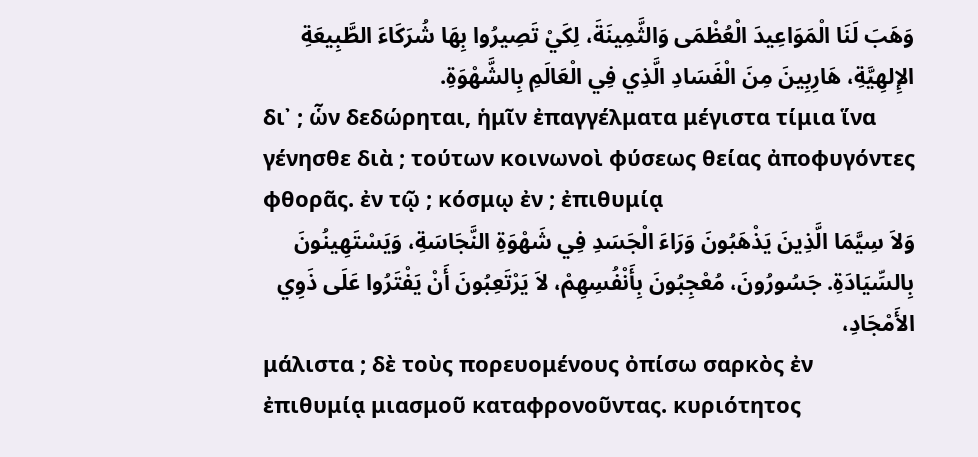وَهَبَ لَنَا الْمَوَاعِيدَ الْعُظْمَى وَالثَّمِينَةَ، لِكَيْ تَصِيرُوا بِهَا شُرَكَاءَ الطَّبِيعَةِ الإِلهِيَّةِ، هَارِبِينَ مِنَ الْفَسَادِ الَّذِي فِي الْعَالَمِ بِالشَّهْوَةِ.
δι᾽ ; ὧν δεδώρηται, ἡμῖν ἐπαγγέλματα μέγιστα τίμια ἵνα γένησθε διὰ ; τούτων κοινωνοὶ φύσεως θείας ἀποφυγόντες φθορᾶς. ἐν τῷ ; κόσμῳ ἐν ; ἐπιθυμίᾳ
وَلاَ سِيَّمَا الَّذِينَ يَذْهَبُونَ وَرَاءَ الْجَسَدِ فِي شَهْوَةِ النَّجَاسَةِ، وَيَسْتَهِينُونَ بِالسِّيَادَةِ. جَسُورُونَ، مُعْجِبُونَ بِأَنْفُسِهِمْ، لاَ يَرْتَعِبُونَ أَنْ يَفْتَرُوا عَلَى ذَوِي الأَمْجَادِ،
μάλιστα ; δὲ τοὺς πορευομένους ὀπίσω σαρκὸς ἐν ἐπιθυμίᾳ μιασμοῦ καταφρονοῦντας. κυριότητος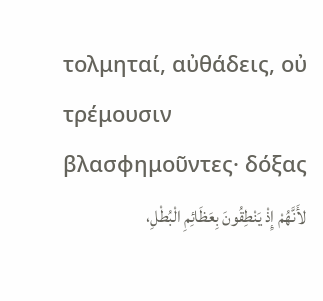τολμηταί, αὐθάδεις, οὐ τρέμουσιν βλασφημοῦντες· δόξας
لأَنَّهُمْ إِذْ يَنْطِقُونَ بِعَظَائِمِ الْبُطْلِ،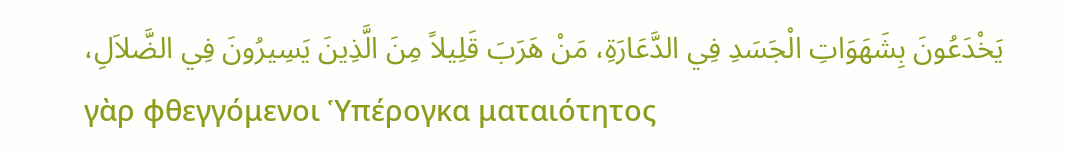يَخْدَعُونَ بِشَهَوَاتِ الْجَسَدِ فِي الدَّعَارَةِ، مَنْ هَرَبَ قَلِيلاً مِنَ الَّذِينَ يَسِيرُونَ فِي الضَّلاَلِ،
γὰρ φθεγγόμενοι Ὑπέρογκα ματαιότητος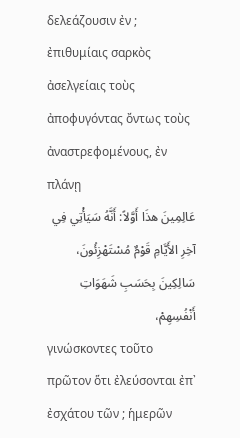δελεάζουσιν ἐν ; ἐπιθυμίαις σαρκὸς ἀσελγείαις τοὺς ἀποφυγόντας ὄντως τοὺς ἀναστρεφομένους, ἐν πλάνῃ
عَالِمِينَ هذَا أَوَّلاً: أَنَّهُ سَيَأْتِي فِي آخِرِ الأَيَّامِ قَوْمٌ مُسْتَهْزِئُونَ، سَالِكِينَ بِحَسَبِ شَهَوَاتِ أَنْفُسِهِمْ،
γινώσκοντες τοῦτο πρῶτον ὅτι ἐλεύσονται ἐπ᾽ ἐσχάτου τῶν ; ἡμερῶν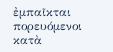ἐμπαῖκται πορευόμενοι κατὰ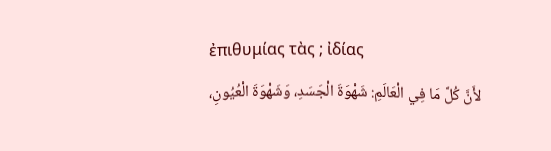ἐπιθυμίας τὰς ; ἰδίας
لأَنَّ كُلَّ مَا فِي الْعَالَمِ: شَهْوَةَ الْجَسَدِ، وَشَهْوَةَ الْعُيُونِ،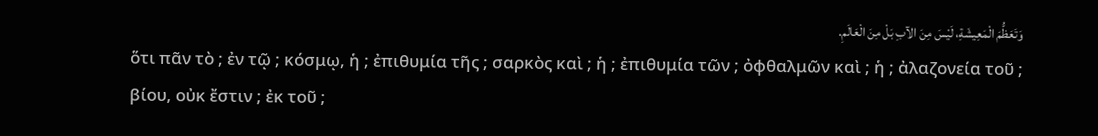وَتَعَظُّمَ الْمَعِيشَةِ، لَيْسَ مِنَ الآبِ بَلْ مِنَ الْعَالَمِ.
ὅτι πᾶν τὸ ; ἐν τῷ ; κόσμῳ, ἡ ; ἐπιθυμία τῆς ; σαρκὸς καὶ ; ἡ ; ἐπιθυμία τῶν ; ὀφθαλμῶν καὶ ; ἡ ; ἀλαζονεία τοῦ ; βίου, οὐκ ἔστιν ; ἐκ τοῦ ;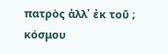πατρὸς ἀλλ᾽ ἐκ τοῦ ; κόσμου